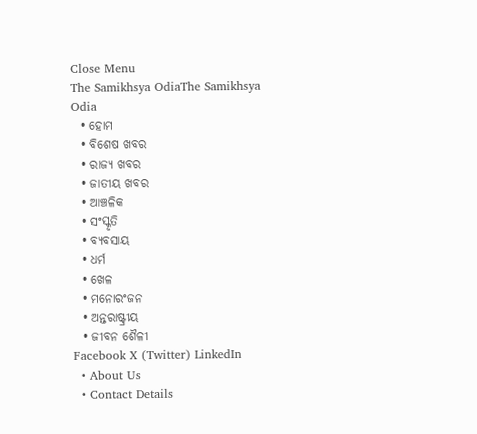Close Menu
The Samikhsya OdiaThe Samikhsya Odia
  • ହୋମ
  • ବିଶେଷ ଖବର
  • ରାଜ୍ୟ ଖବର
  • ଜାତୀୟ ଖବର
  • ଆଞ୍ଚଳିକ
  • ସଂସ୍କୃତି
  • ବ୍ୟବସାୟ
  • ଧର୍ମ
  • ଖେଳ
  • ମନୋରଂଜନ
  • ଅନ୍ତରାଷ୍ଟ୍ରୀୟ
  • ଜୀବନ ଶୈଳୀ
Facebook X (Twitter) LinkedIn
  • About Us
  • Contact Details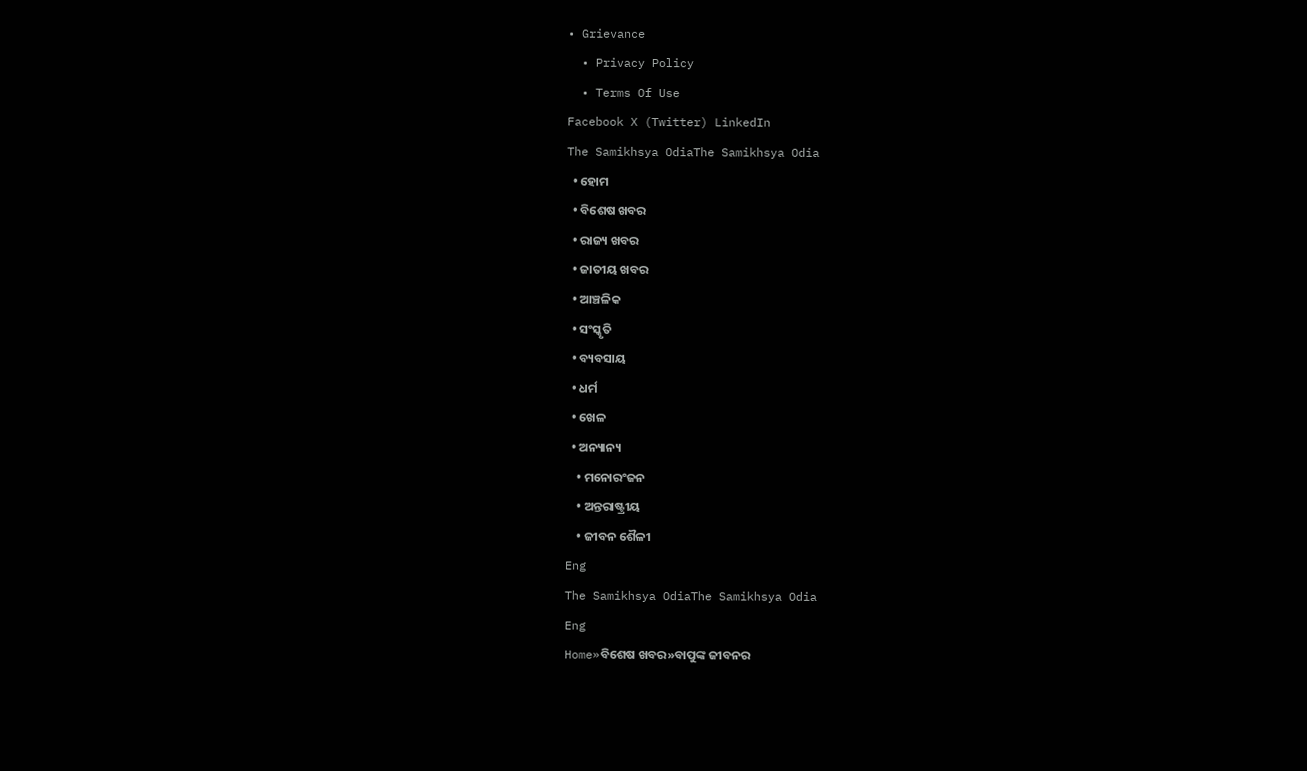• Grievance
  • Privacy Policy
  • Terms Of Use
Facebook X (Twitter) LinkedIn
The Samikhsya OdiaThe Samikhsya Odia
  • ହୋମ
  • ବିଶେଷ ଖବର
  • ରାଜ୍ୟ ଖବର
  • ଜାତୀୟ ଖବର
  • ଆଞ୍ଚଳିକ
  • ସଂସ୍କୃତି
  • ବ୍ୟବସାୟ
  • ଧର୍ମ
  • ଖେଳ
  • ଅନ୍ୟାନ୍ୟ
    • ମନୋରଂଜନ
    • ଅନ୍ତରାଷ୍ଟ୍ରୀୟ
    • ଜୀବନ ଶୈଳୀ
Eng
The Samikhsya OdiaThe Samikhsya Odia
Eng
Home»ବିଶେଷ ଖବର»ବାପୁଙ୍କ ଜୀବନର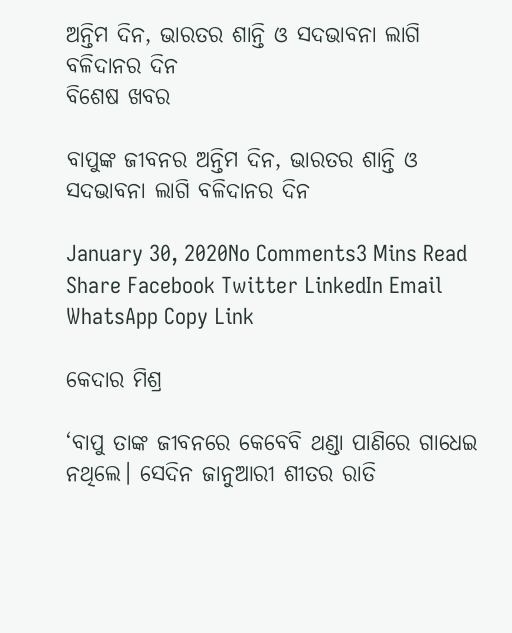ଅନ୍ତିମ ଦିନ, ଭାରତର ଶାନ୍ତି ଓ ସଦଭାବନା ଲାଗି ବଳିଦାନର ଦିନ
ବିଶେଷ ଖବର

ବାପୁଙ୍କ ଜୀବନର ଅନ୍ତିମ ଦିନ, ଭାରତର ଶାନ୍ତି ଓ ସଦଭାବନା ଲାଗି ବଳିଦାନର ଦିନ

January 30, 2020No Comments3 Mins Read
Share Facebook Twitter LinkedIn Email WhatsApp Copy Link

କେଦାର ମିଶ୍ର

‘ବାପୁ ତାଙ୍କ ଜୀବନରେ କେବେବି ଥଣ୍ଡା ପାଣିରେ ଗାଧେଇ ନଥିଲେ। ସେଦିନ ଜାନୁଆରୀ ଶୀତର ରାତି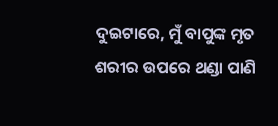ଦୁଇଟାରେ, ମୁଁ ବାପୁଙ୍କ ମୃତ ଶରୀର ଉପରେ ଥଣ୍ଡା ପାଣି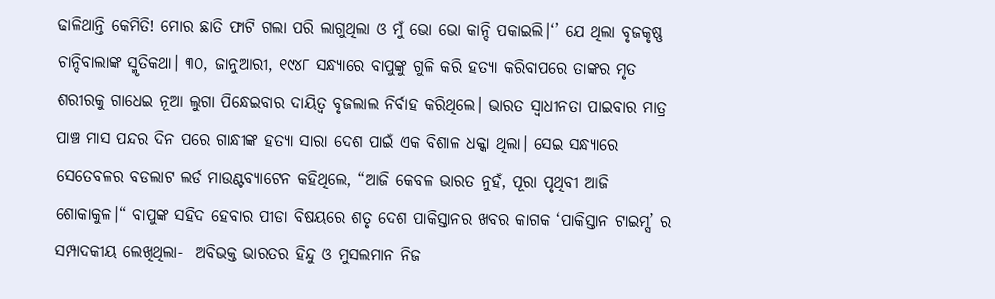ଢାଳିଥାନ୍ତି କେମିତି! ମୋର ଛାତି ଫାଟି ଗଲା ପରି ଲାଗୁଥିଲା ଓ ମୁଁ ଭୋ ଭୋ କାନ୍ଦି ପକାଇଲି।‘’ ଯେ ଥିଲା ବୃଜକୃଷ୍ଣ ଚାନ୍ଦିବାଲାଙ୍କ ସ୍ମୃତିକଥା। ୩୦, ଜାନୁଆରୀ, ୧୯୪୮ ସନ୍ଧ୍ୟାରେ ବାପୁଙ୍କୁ ଗୁଳି କରି ହତ୍ୟା କରିବାପରେ ତାଙ୍କର ମୃତ ଶରୀରକୁ ଗାଧେଇ ନୂଆ ଲୁଗା ପିନ୍ଧେଇବାର ଦାୟିତ୍ଵ ବୃଜଲାଲ ନିର୍ବାହ କରିଥିଲେ। ଭାରତ ସ୍ଵାଧୀନତା ପାଇବାର ମାତ୍ର ପାଞ୍ଚ ମାସ ପନ୍ଦର ଦିନ ପରେ ଗାନ୍ଧୀଙ୍କ ହତ୍ୟା ସାରା ଦେଶ ପାଇଁ ଏକ ବିଶାଳ ଧକ୍କା ଥିଲା। ସେଇ ସନ୍ଧ୍ୟାରେ ସେତେବଳର ବଡଲାଟ ଲର୍ଡ ମାଉଣ୍ଟବ୍ୟାଟେନ କହିଥିଲେ, “ଆଜି କେବଳ ଭାରତ ନୁହଁ, ପୂରା ପୃଥିବୀ ଆଜି ଶୋକାକୁଳ।“ ବାପୁଙ୍କ ସହିଦ ହେବାର ପୀଡା ବିଷୟରେ ଶତୃ ଦେଶ ପାକିସ୍ତାନର ଖବର କାଗକ ‘ପାକିସ୍ତାନ ଟାଇମ୍ସ’ ର ସମ୍ପାଦକୀୟ ଲେଖିଥିଲା-  ଅବିଭକ୍ତ ଭାରତର ହିନ୍ଦୁ ଓ ମୁସଲମାନ ନିଜ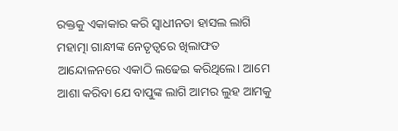ରକ୍ତକୁ ଏକାକାର କରି ସ୍ଵାଧୀନତା ହାସଲ ଲାଗି ମହାତ୍ମା ଗାନ୍ଧୀଙ୍କ ନେତୃତ୍ଵରେ ଖିଲାଫତ ଆନ୍ଦୋଳନରେ ଏକାଠି ଲଢେଇ କରିଥିଲେ। ଆମେ ଆଶା କରିବା ଯେ ବାପୁଙ୍କ ଲାଗି ଆମର ଲୁହ ଆମକୁ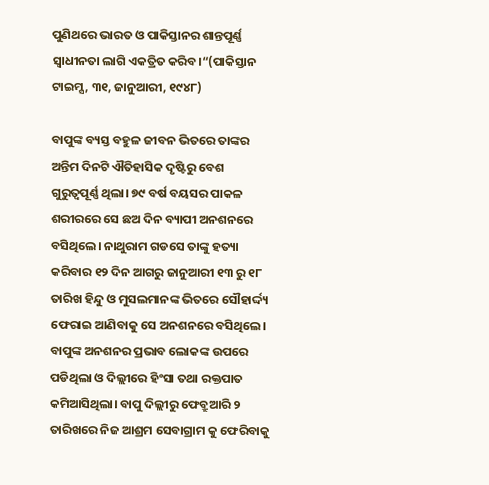ପୁଣିଥରେ ଭାରତ ଓ ପାକିସ୍ତାନର ଶାନ୍ତପୂର୍ଣ୍ଣ ସ୍ଵାଧୀନତା ଲାଗି ଏକତ୍ରିତ କରିବ।“(ପାକିସ୍ତାନ ଟାଇମ୍ସ, ୩୧, ଜାନୁଆରୀ, ୧୯୪୮)

ବାପୁଙ୍କ ବ୍ୟସ୍ତ ବହୁଳ ଜୀବନ ଭିତରେ ତାଙ୍କର ଅନ୍ତିମ ଦିନଟି ଐତିହାସିକ ଦୃଷ୍ଟିରୁ ବେଶ ଗୁରୁତ୍ୱପୂର୍ଣ୍ଣ ଥିଲା। ୭୯ ବର୍ଷ ବୟସର ପାକଳ ଶରୀରରେ ସେ ଛଅ ଦିନ ବ୍ୟାପୀ ଅନଶନରେ ବସିଥିଲେ। ନାଥୁରାମ ଗଡସେ ତାଙ୍କୁ ହତ୍ୟା କରିବାର ୧୨ ଦିନ ଆଗରୁ ଜାନୁଆରୀ ୧୩ ରୁ ୧୮ ତାରିଖ ହିନ୍ଦୁ ଓ ମୁସଲମାନଙ୍କ ଭିତରେ ସୌହାର୍ଦ୍ଦ୍ୟ ଫେରାଇ ଆଣିବାକୁ ସେ ଅନଶନରେ ବସିଥିଲେ। ବାପୁଙ୍କ ଅନଶନର ପ୍ରଭାବ ଲୋକଙ୍କ ଉପରେ ପଡିଥିଲା ଓ ଦିଲ୍ଲୀରେ ହିଂସା ତଥା ରକ୍ତପାତ କମିଆସିଥିଲା। ବାପୁ ଦିଲ୍ଲୀରୁ ଫେବ୍ରୁଆରି ୨ ତାରିଖରେ ନିଜ ଆଶ୍ରମ ସେବାଗ୍ରାମ କୁ ଫେରିବାକୁ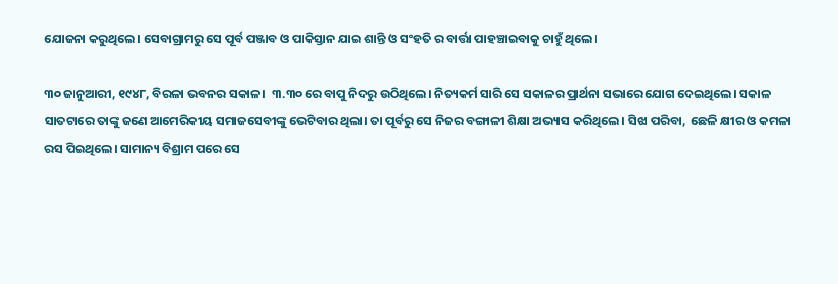ଯୋଜନା କରୁଥିଲେ। ସେବାଗ୍ରାମରୁ ସେ ପୂର୍ବ ପଞ୍ଜାବ ଓ ପାକିସ୍ତାନ ଯାଇ ଶାନ୍ତି ଓ ସଂହତି ର ବାର୍ତ୍ତା ପାହଞ୍ଚାଇବାକୁ ଚାହୁଁ ଥିଲେ।

୩୦ ଜାନୁଆରୀ, ୧୯୪୮, ବିରଳା ଭବନର ସକାଳ।  ୩.୩୦ ରେ ବାପୁ ନିଦରୁ ଉଠିଥିଲେ। ନିତ୍ୟକର୍ମ ସାରି ସେ ସକାଳର ପ୍ରାର୍ଥନା ସଭାରେ ଯୋଗ ଦେଇଥିଲେ। ସକାଳ ସାତଟାରେ ତାଙ୍କୁ ଜଣେ ଆମେରିକୀୟ ସମାଜସେବୀଙ୍କୁ ଭେଟିବାର ଥିଲା। ତା ପୂର୍ବରୁ ସେ ନିଜର ବଙ୍ଗାଳୀ ଶିକ୍ଷା ଅଭ୍ୟାସ କରିଥିଲେ। ସିଝା ପରିବା,  ଛେଳି କ୍ଷୀର ଓ କମଳା ରସ ପିଇଥିଲେ। ସାମାନ୍ୟ ବିଶ୍ରାମ ପରେ ସେ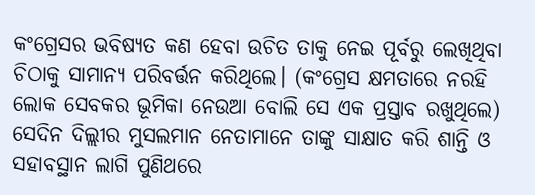କଂଗ୍ରେସର ଭବିଷ୍ୟତ କଣ ହେବା ଉଚିତ ତାକୁ ନେଇ ପୂର୍ବରୁ ଲେଖିଥିବା ଚିଠାକୁ ସାମାନ୍ୟ ପରିବର୍ତ୍ତନ କରିଥିଲେ। (କଂଗ୍ରେସ କ୍ଷମତାରେ ନରହି ଲୋକ ସେବକର ଭୂମିକା ନେଉଆ ବୋଲି ସେ ଏକ ପ୍ରସ୍ତାବ ରଖୁଥିଲେ) ସେଦିନ ଦିଲ୍ଲୀର ମୁସଲମାନ ନେତାମାନେ ତାଙ୍କୁ ସାକ୍ଷାତ କରି ଶାନ୍ତି ଓ ସହାବସ୍ଥାନ ଲାଗି ପୁଣିଥରେ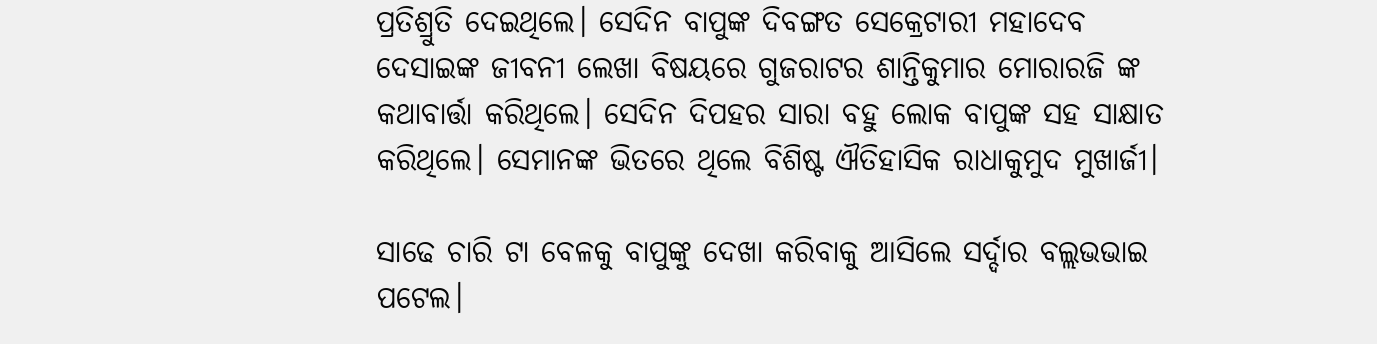ପ୍ରତିଶ୍ରୁତି ଦେଇଥିଲେ। ସେଦିନ ବାପୁଙ୍କ ଦିବଙ୍ଗତ ସେକ୍ରେଟାରୀ ମହାଦେବ ଦେସାଇଙ୍କ ଜୀବନୀ ଲେଖା ବିଷୟରେ ଗୁଜରାଟର ଶାନ୍ତିକୁମାର ମୋରାରଜି ଙ୍କ କଥାବାର୍ତ୍ତା କରିଥିଲେ। ସେଦିନ ଦିପହର ସାରା ବହୁ ଲୋକ ବାପୁଙ୍କ ସହ ସାକ୍ଷାତ କରିଥିଲେ। ସେମାନଙ୍କ ଭିତରେ ଥିଲେ ବିଶିଷ୍ଟ ଐତିହାସିକ ରାଧାକୁମୁଦ ମୁଖାର୍ଜୀ।

ସାଢେ ଚାରି ଟା ବେଳକୁ ବାପୁଙ୍କୁ ଦେଖା କରିବାକୁ ଆସିଲେ ସର୍ଦ୍ଦାର ବଲ୍ଲଭଭାଇ ପଟେଲ।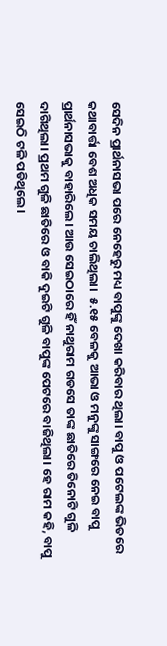ସେଦିନ ପ୍ରାର୍ଥନାସଭା ପରେ ନେହେରୁ ମଧ୍ୟ ବାପୁଙ୍କୁ ଦେଖା କରିବାର ଥିଲା। ବାପୁ ଓ ପଟେଲଙ୍କ ଭିତରେ କଥାବାର୍ତ୍ତା ବେଶ ଅଧିକ ସମୟ ଚାଲିଥିଲା।  ୫.୧୫ ବେଳକୁ ଆଭା ଓ ମନୁଙ୍କୁ ସାଙ୍ଗରେ ନେଇ ବାପୁ ପ୍ରାର୍ଥନାସଭାକୁ ବାହାରିଲେ। ଆଉ ସେଇଠାରେ ହିଁ ନାଥୁରାମ ଗଡସେ ତାଙ୍କ ଛାତିରେ ତିନୋଟି ଗୁଳି ଦାଗିଥିଲା। ପ୍ରଥମ ଗୁଳି ଛାତିରେ ଓ ବାକି ଦୁଇଟି ଗୁଳି ବାପୁଙ୍କ ପେଟରେ ବାଜିଥିଲା। ହେ ରାମ କହି, ବାପୁ ସେଇଠି ଟଳି ପଡିଥିଲେ।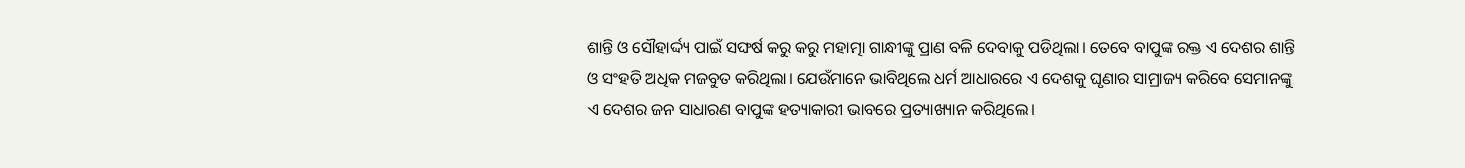ଶାନ୍ତି ଓ ସୌହାର୍ଦ୍ଦ୍ୟ ପାଇଁ ସଙ୍ଘର୍ଷ କରୁ କରୁ ମହାତ୍ମା ଗାନ୍ଧୀଙ୍କୁ ପ୍ରାଣ ବଳି ଦେବାକୁ ପଡିଥିଲା। ତେବେ ବାପୁଙ୍କ ରକ୍ତ ଏ ଦେଶର ଶାନ୍ତି ଓ ସଂହତି ଅଧିକ ମଜବୁତ କରିଥିଲା। ଯେଉଁମାନେ ଭାବିଥିଲେ ଧର୍ମ ଆଧାରରେ ଏ ଦେଶକୁ ଘୃଣାର ସାମ୍ରାଜ୍ୟ କରିବେ ସେମାନଙ୍କୁ ଏ ଦେଶର ଜନ ସାଧାରଣ ବାପୁଙ୍କ ହତ୍ୟାକାରୀ ଭାବରେ ପ୍ରତ୍ୟାଖ୍ୟାନ କରିଥିଲେ।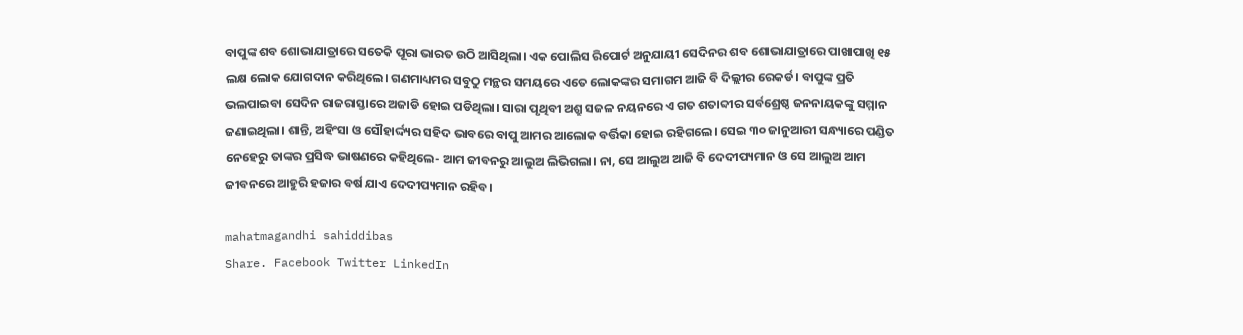ବାପୁଙ୍କ ଶବ ଶୋଭାଯାତ୍ରାରେ ସତେକି ପୂରା ଭାରତ ଉଠି ଆସିଥିଲା। ଏକ ପୋଲିସ ରିପୋର୍ଟ ଅନୁଯାୟୀ ସେଦିନର ଶବ ଶୋଭାଯାତ୍ରାରେ ପାଖାପାଖି ୧୫ ଲକ୍ଷ ଲୋକ ଯୋଗଦାନ କରିଥିଲେ। ଗଣମାଧ୍ୟମର ସବୁଠୁ ମନ୍ଥର ସମୟରେ ଏତେ ଲୋକଙ୍କର ସମାଗମ ଆଜି ବି ଦିଲ୍ଲୀର ରେକର୍ଡ। ବାପୁଙ୍କ ପ୍ରତି ଭଲପାଇବା ସେଦିନ ରାଜରାସ୍ତାରେ ଅଜାଡି ହୋଇ ପଡିଥିଲା। ସାରା ପୃଥିବୀ ଅଶ୍ରୁ ସଜଳ ନୟନରେ ଏ ଗତ ଶତାବ୍ଦୀର ସର୍ବଶ୍ରେଷ୍ଠ ଜନନାୟକଙ୍କୁ ସମ୍ମାନ ଜଣାଇଥିଲା। ଶାନ୍ତି, ଅହିଂସା ଓ ସୌହାର୍ଦ୍ଦ୍ୟର ସହିଦ ଭାବରେ ବାପୁ ଆମର ଆଲୋକ ବର୍ତ୍ତିକା ହୋଇ ରହିଗଲେ। ସେଇ ୩୦ ଜାନୁଆରୀ ସନ୍ଧ୍ୟାରେ ପଣ୍ଡିତ ନେହେରୁ ତାଙ୍କର ପ୍ରସିଦ୍ଧ ଭାଷଣରେ କହିଥିଲେ- ଆମ ଜୀବନରୁ ଆଲୁଅ ଲିଭିଗଲା। ନା, ସେ ଆଲୁଅ ଆଜି ବି ଦେଦୀପ୍ୟମାନ ଓ ସେ ଆଲୁଅ ଆମ ଜୀବନରେ ଆହୁରି ହଜାର ବର୍ଷ ଯାଏ ଦେଦୀପ୍ୟମାନ ରହିବ।

mahatmagandhi sahiddibas
Share. Facebook Twitter LinkedIn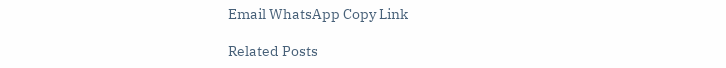Email WhatsApp Copy Link

Related Posts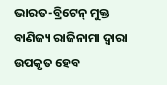ଭାରତ-ବ୍ରିଟେନ୍‌ ମୁକ୍ତ ବାଣିଜ୍ୟ ରାଜିନାମା ଦ୍ୱାରା ଉପକୃତ ହେବ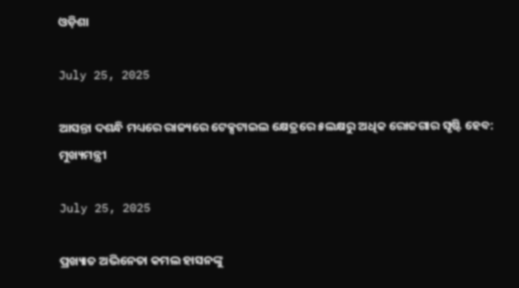ଓଡ଼ିଶା

July 25, 2025

ଆସନ୍ତା ଦଶନ୍ଧି ମଧ୍ୟରେ ରାଜ୍ୟରେ ଟେକ୍ସଟାଇଲ କ୍ଷେତ୍ରରେ ୫ଲକ୍ଷରୁ ଅଧିକ ରୋଜଗାର ସୃଷ୍ଟି ହେବ: ମୁଖ୍ୟମନ୍ତ୍ରୀ

July 25, 2025

ପ୍ରଖ୍ୟାତ ଅଭିନେତା କମଲ ହାସନଙ୍କୁ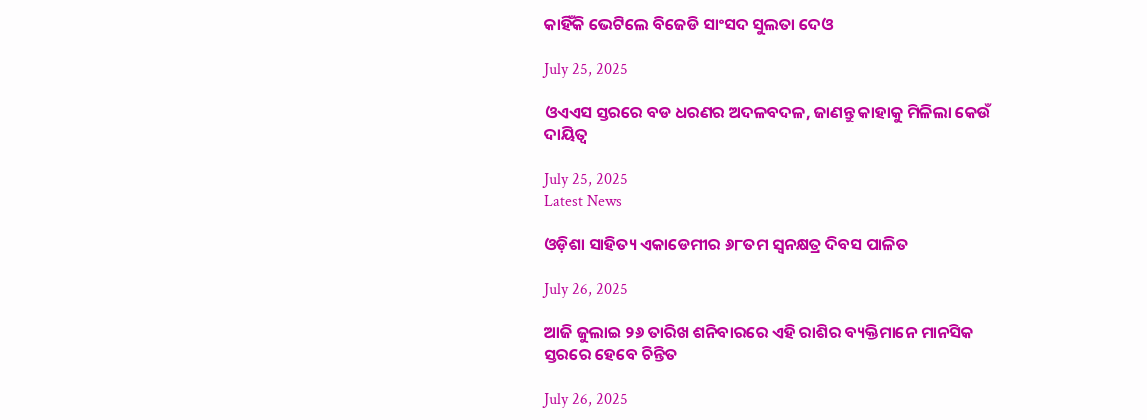କାହିଁକି ଭେଟିଲେ ବିଜେଡି ସାଂସଦ ସୁଲତା ଦେଓ

July 25, 2025

ଓଏଏସ ସ୍ତରରେ ବଡ ଧରଣର ଅଦଳବଦଳ, ଜାଣନ୍ତୁ କାହାକୁ ମିଳିଲା କେଉଁ ଦାୟିତ୍ବ

July 25, 2025
Latest News

ଓଡ଼ିଶା ସାହିତ୍ୟ ଏକାଡେମୀର ୬୮ତମ ସ୍ବନକ୍ଷତ୍ର ଦିବସ ପାଳିତ

July 26, 2025

ଆଜି ଜୁଲାଇ ୨୬ ତାରିଖ ଶନିବାରରେ ଏହି ରାଶିର ବ୍ୟକ୍ତିମାନେ ମାନସିକ ସ୍ତରରେ ହେବେ ଚିନ୍ତିତ

July 26, 2025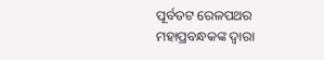ପୂର୍ବତଟ ରେଳପଥର ମହାପ୍ରବନ୍ଧକଙ୍କ ଦ୍ୱାରା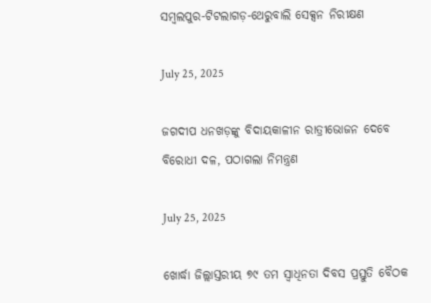ସମ୍ବଲପୁର-ଟିଟଲାଗଡ଼-ଥେରୁବାଲି ସେକ୍ସନ ନିରୀକ୍ଷଣ

July 25, 2025

ଜଗଦୀପ ଧନଖଡ଼ଙ୍କୁ ବିଦାୟକାଳୀନ ରାତ୍ରୀଭୋଜନ ଦେବେ ବିରୋଧୀ ଦଳ, ପଠାଗଲା ନିମନ୍ତ୍ରଣ

July 25, 2025

ଖୋର୍ଦ୍ଧା ଜିଲ୍ଲାସ୍ତରୀୟ ୭୯ ତମ ସ୍ବାଧିନତା ଦିବସ ପ୍ରସ୍ତୁତି ବୈଠକ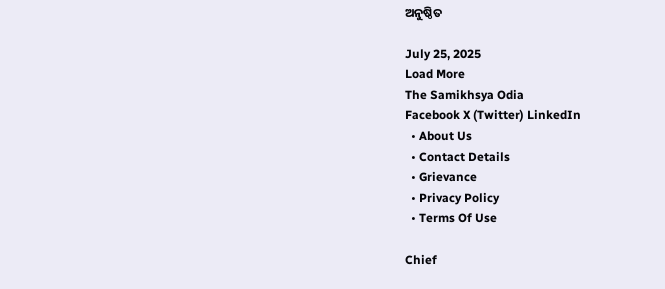ଅନୁଷ୍ଠିତ

July 25, 2025
Load More
The Samikhsya Odia
Facebook X (Twitter) LinkedIn
  • About Us
  • Contact Details
  • Grievance
  • Privacy Policy
  • Terms Of Use

Chief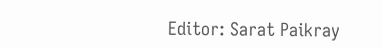Editor: Sarat Paikray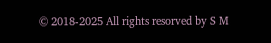© 2018-2025 All rights resorved by S M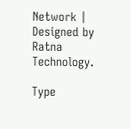Network | Designed by Ratna Technology.

Type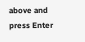above and press Enter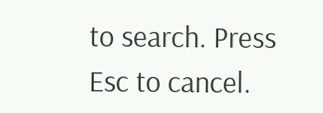to search. Press Esc to cancel.